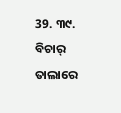39. ୩୯. ବିଚାର୍ ତାଲାରେ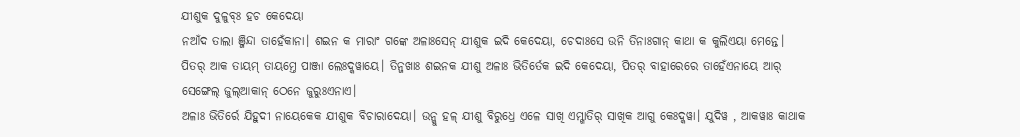ଯୀଶୁକ ଦୁଳୁବ୍ଃ ହଚ କେଦେୟା
ନଆଁଦ ତାଲା ଞ୍ଜିନ୍ଦା ତାହେଁକାନା। ଶଇନ କ ମାରାଂ ଗଙ୍କେ ଅଳାଃସେନ୍ ଯୀଶୁକ ଇଦି କେଦେୟା, ଚେଦାଃସେ ଉନି ତିନାଃଗାନ୍ କାଥା କ କୁଲିଏୟା ମେନ୍ତେ। ପିତର୍ ଆକ ତାୟମ୍ ତାୟମ୍ତେ ପାଞ୍ଜା ଲେଃଦ୍କୱାୟେ। ତିନ୍ଜଖାଃ ଶଇନକ ଯୀଶୁ ଅଳାଃ ଭିତିର୍ତେକ ଇଦି କେଦେୟା, ପିତର୍ ବାହାରେରେ ତାହେଁଏନାୟେ ଆର୍ ସେଙ୍ଗେଲ୍ ଜୁଲ୍ଆକାନ୍ ଠେନେ ଜୁରୁଃଏନାଏ।
ଅଳାଃ ଭିତିର୍ରେ ଯିହୁଦୀ ନାୟେକେକ ଯୀଶୁକ ବିଚାରାଦେୟା। ଉନ୍କୁ ହଳ୍ ଯୀଶୁ ବିରୁଧ୍ରେ ଏଳେ ସାଖି ଏମ୍ଖାତିର୍ ସାଖିକ ଆଗୁ କେଃଦ୍କୱା। ଯୁଦିୱ , ଆକୱାଃ କାଥାକ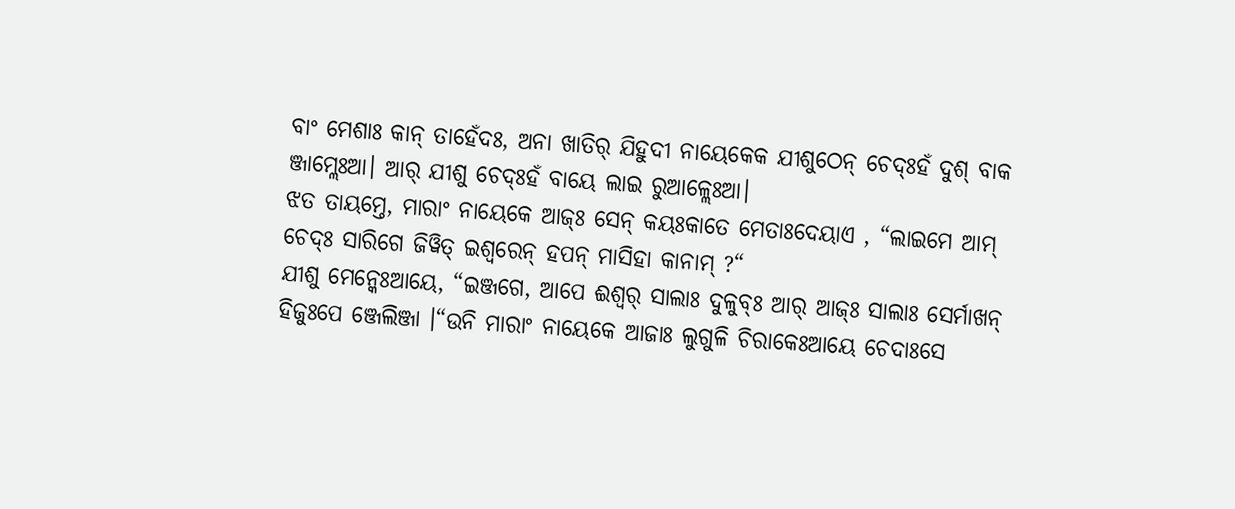ବାଂ ମେଶାଃ କାନ୍ ତାହେଁଦଃ, ଅନା ଖାତିର୍ ଯିହୁଦୀ ନାୟେକେକ ଯୀଶୁଠେନ୍ ଚେଦ୍ଃହଁ ଦୁଶ୍ ବାକ ଞ୍ଜାମ୍ଲେଃଆ। ଆର୍ ଯୀଶୁ ଚେଦ୍ଃହଁ ବାୟେ ଲାଇ ରୁଆଳ୍ଲେଃଆ।
ଝତ ତାୟମ୍ତେ, ମାରାଂ ନାୟେକେ ଆଜ୍ଃ ସେନ୍ କୟଃକାତେ ମେତାଃଦେୟାଏ , “ଲାଇମେ ଆମ୍ ଚେଦ୍ଃ ସାରିଗେ ଜିୱିତ୍ ଇଶ୍ୱରେନ୍ ହପନ୍ ମାସିହା କାନାମ୍ ?“
ଯୀଶୁ ମେନ୍କେଃଆୟେ, “ଇଞ୍ଜଗେ, ଆପେ ଈଶ୍ୱର୍ ସାଲାଃ ଦୁଳୁବ୍ଃ ଆର୍ ଆଜ୍ଃ ସାଲାଃ ସେର୍ମାଖନ୍ ହିଜୁଃପେ ଞ୍ଜେଲିଞ୍ଜା ।“ଉନି ମାରାଂ ନାୟେକେ ଆଜାଃ ଲୁଗୁଳି ଚିରାକେଃଆୟେ ଚେଦାଃସେ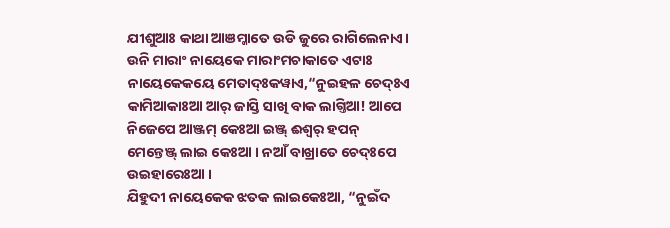ଯୀଶୁଆଃ କାଥା ଆଞମ୍କାତେ ଉଡି ଜୁରେ ରାଗିଲେନାଏ। ଉନି ମାରାଂ ନାୟେକେ ମାରାଂମଚାକାତେ ଏଟାଃ ନାୟେକେକୟେ ମେତାଦ୍ଃକୱାଏ,“ନୁଇହଳ ଚେଦ୍ଃଏ କାମିଆକାଃଆ ଆର୍ ଜାସ୍ତି ସାଖି ବାକ ଲାଗ୍ତିଆ! ଆପେ ନିଜେପେ ଆଞ୍ଜମ୍ କେଃଆ ଇଞ୍ଜ୍ ଈଶ୍ୱର୍ ହପନ୍ ମେନ୍ତେଞ୍ଜ୍ ଲାଇ କେଃଆ । ନଆଁ ବାଖ୍ରାତେ ଚେଦ୍ଃପେ ଉଇହାରେଃଆ ।
ଯିହୁଦୀ ନାୟେକେକ ଝତକ ଲାଇକେଃଆ, “ନୁଇଁଦ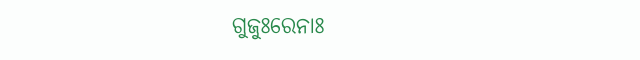ଗୁଜୁଃରେନାଃ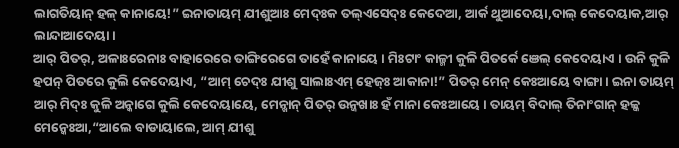ଲାଗତିୟାନ୍ ହଳ୍ କାନାୟେ!” ଇନାତାୟମ୍ ଯୀଶୁଆଃ ମେଦ୍ଃକ ତଲ୍ଏସେଦ୍ଃ କେଦେଆ, ଆର୍କ ଥୁଆଦେୟା,ଦାଲ୍ କେଦେୟାକ,ଆର୍ ଲାନ୍ଦାଆଦେୟା।
ଆର୍ ପିତର୍, ଅଳାଃରେନାଃ ବାହାରେରେ ତାଙ୍ଗିରେଗେ ତାହେଁ କାନାୟେ । ମିଃଟାଂ କାଳ୍ମୀ କୁଳି ପିତର୍କେ ଞେଲ୍ କେଦେୟାଏ । ଉନି କୁଳି ହପନ୍ ପିତରେ କୁଲି କେଦେୟାଏ, “ଆମ୍ ଚେଦ୍ଃ ଯୀଶୁ ସାଲାଃଏମ୍ ହେଜ୍ଃ ଆକାନା!” ପିତର୍ ମେନ୍ କେଃଆୟେ ବାଙ୍ଗା । ଇନା ତାୟମ୍ ଆର୍ ମିଦ୍ଃ କୁଳି ଅନ୍କାଗେ କୁଲି କେଦେୟାୟେ, ମେନ୍ଖାନ୍ ପିତର୍ ଉନ୍ଜଖାଃ ହଁ ମାନା କେଃଆୟେ । ତାୟମ୍ ବିଦାଲ୍ ତିନାଂଗାନ୍ ହଳ୍କ ମେନ୍କେଃଆ,“ଆଲେ ବାଡାୟାଲେ, ଆମ୍ ଯୀଶୁ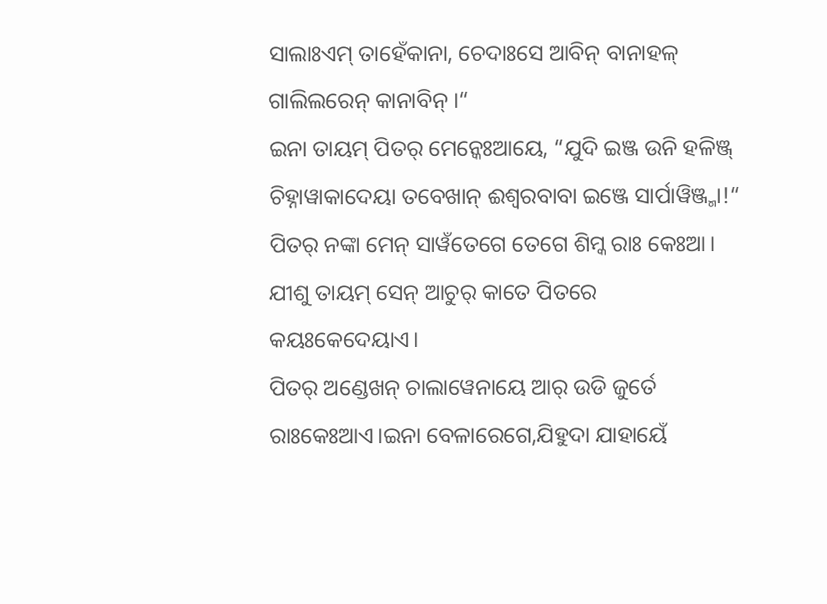ସାଲାଃଏମ୍ ତାହେଁକାନା, ଚେଦାଃସେ ଆବିନ୍ ବାନାହଳ୍ ଗାଲିଲରେନ୍ କାନାବିନ୍ ।“
ଇନା ତାୟମ୍ ପିତର୍ ମେନ୍କେଃଆୟେ, “ଯୁଦି ଇଞ୍ଜ ଉନି ହଳିଞ୍ଜ୍ ଚିହ୍ନାୱାକାଦେୟା ତବେଖାନ୍ ଈଶ୍ୱରବାବା ଇଞ୍ଜେ ସାର୍ପାୱିଞ୍ଜ୍ମା!“ ପିତର୍ ନଙ୍କା ମେନ୍ ସାୱଁତେଗେ ତେଗେ ଶିମ୍କ ରାଃ କେଃଆ। ଯୀଶୁ ତାୟମ୍ ସେନ୍ ଆଚୁର୍ କାତେ ପିତରେ କୟଃକେଦେୟାଏ।
ପିତର୍ ଅଣ୍ଡେଖନ୍ ଚାଲାୱେନାୟେ ଆର୍ ଉଡି ଜୁର୍ତେ ରାଃକେଃଆଏ।ଇନା ବେଳାରେଗେ,ଯିହୁଦା ଯାହାୟେଁ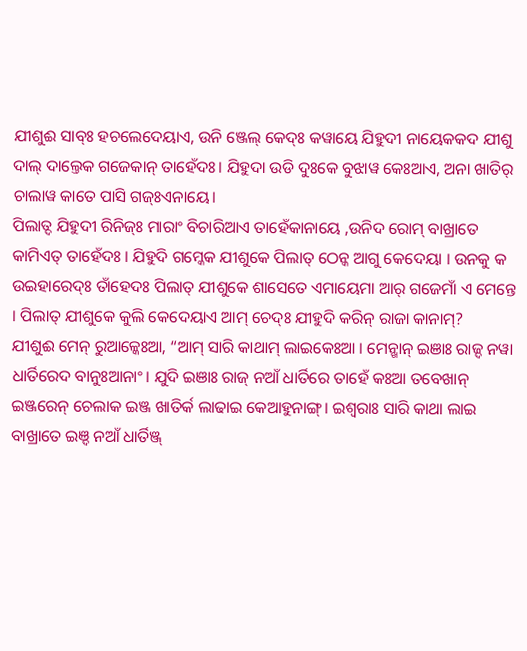ଯୀଶୁଈ ସାବ୍ଃ ହଚଲେଦେୟାଏ, ଉନି ଞ୍ଜେଲ୍ କେଦ୍ଃ କୱାୟେ ଯିହୁଦୀ ନାୟେକକଦ ଯୀଶୁ ଦାଲ୍ ଦାଲ୍ତେକ ଗଜେକାନ୍ ତାହେଁଦଃ। ଯିହୁଦା ଉଡି ଦୁଃକେ ବୁଝାୱ କେଃଆଏ, ଅନା ଖାତିର୍ ଚାଲାୱ କାତେ ପାସି ଗଜ୍ଃଏନାୟେ।
ପିଲାତ୍ଦ ଯିହୁଦୀ ରିନିଜ୍ଃ ମାରାଂ ବିଚାରିଆଏ ତାହେଁକାନାୟେ ,ଉନିଦ ରୋମ୍ ବାଖ୍ରାତେ କାମିଏତ୍ ତାହେଁଦଃ । ଯିହୁଦି ଗମ୍କେକ ଯୀଶୁକେ ପିଲାତ୍ ଠେନ୍କ ଆଗୁ କେଦେୟା । ଉନକୁ କ ଉଇହାରେଦ୍ଃ ତାଁହେଦଃ ପିଲାତ୍ ଯୀଶୁକେ ଶାସେତେ ଏମାୟେମା ଆର୍ ଗଜେମାଁ ଏ ମେନ୍ତେ । ପିଲାତ୍ ଯୀଶୁକେ କୁଲି କେଦେୟାଏ ଆମ୍ ଚେଦ୍ଃ ଯୀହୁଦି କରିନ୍ ରାଜା କାନାମ୍?
ଯୀଶୁଈ ମେନ୍ ରୁଆଳ୍କେଃଆ, “ଆମ୍ ସାରି କାଥାମ୍ ଲାଇକେଃଆ । ମେନ୍ଖାନ୍ ଇଞାଃ ରାଜ୍ଦ ନୱା ଧାର୍ତିରେଦ ବାନୁଃଆନାଂ। ଯୁଦି ଇଞାଃ ରାଜ୍ ନଆଁ ଧାର୍ତିରେ ତାହେଁ କଃଆ ତବେଖାନ୍ ଇଞ୍ଜରେନ୍ ଚେଲାକ ଇଞ୍ଜ ଖାତିର୍କ ଲାଢାଇ କେଆହୁନାଙ୍ଗ୍। ଇଶ୍ୱରାଃ ସାରି କାଥା ଲାଇ ବାଖ୍ରାତେ ଇଞ୍ଦ ନଆଁ ଧାର୍ତିଞ୍ଜ୍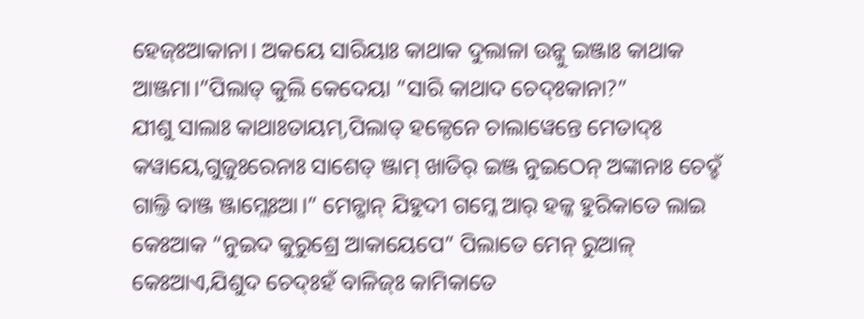ହେଜ୍ଃଆକାନା। ଅକୟେ ସାରିୟାଃ କାଥାକ ଦୁଲାଳା ଉନ୍କୁ ଇଞ୍ଜାଃ କାଥାକ ଆଞ୍ଜମା।”ପିଲାତ୍ କୁଲି କେଦେୟା ”ସାରି କାଥାଦ ଚେଦ୍ଃକାନା?”
ଯୀଶୁ ସାଲାଃ କାଥାଃତାୟମ୍,ପିଲାତ୍ ହଳ୍ଠେନେ ଚାଲାୱେନ୍ତେ ମେତାଦ୍ଃ କୱାୟେ,ଗୁଜୁଃରେନାଃ ସାଶେତ୍ ଞ୍ଜାମ୍ ଖାତିର୍ ଇଞ୍ଜ ନୁଇଠେନ୍ ଅଙ୍କାନାଃ ଚେଦ୍ହଁ ଗାଲ୍ତି ବାଞ୍ଜ ଞ୍ଜାମ୍ଲେଃଆ।” ମେନ୍ଖାନ୍ ଯିହୁଦୀ ଗମ୍କେ ଆର୍ ହଳ୍କ ହୁରିକାତେ ଲାଇ କେଃଆକ “ନୁଇଦ କୁରୁଶ୍ରେ ଆକାୟେପେ” ପିଲାତେ ମେନ୍ ରୁଆଳ୍ କେଃଆଏ,ଯିଶୁଦ ଚେଦ୍ଃହଁ ବାଳିଜ୍ଃ କାମିକାତେ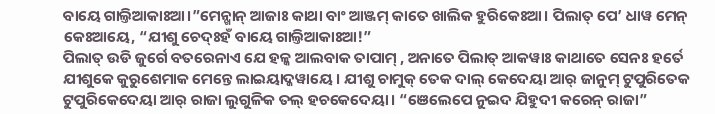ବାୟେ ଗାଲ୍ତିଆକାଃଆ।”ମେନ୍ଖାନ୍ ଆଜାଃ କାଥା ବାଂ ଆଞ୍ଜମ୍ କାତେ ଖାଲିକ ହୁରିକେଃଆ। ପିଲାତ୍ ପେ’ ଧାୱ ମେନ୍ କେଃଆୟେ, “ଯୀଶୁ ଚେଦ୍ଃହଁ ବାୟେ ଗାଲ୍ତିଆକାଃଆ!”
ପିଲାତ୍ ଉଡି ଜୁର୍ଗେ ବତରେନାଏ ଯେ ହଳ୍କ ଆଲବାକ ତାପାମ୍ , ଅନାତେ ପିଲାତ୍ ଆକୱାଃ କାଥାତେ ସେନଃ ହର୍ତେ ଯୀଶୁକେ କୁରୁଶେମାକ ମେନ୍ତେ ଲାଇୟାଦ୍କୱାୟେ। ଯୀଶୁ ଚାମୁକ୍ ତେକ ଦାଲ୍ କେଦେୟା ଆର୍ ଜାନୁମ୍ ଟୁପୁରିତେକ ଟୁପୁରିକେଦେୟା ଆର୍ ରାଜା ଲୁଗୁଳିକ ତଲ୍ ହଚକେଦେୟା। “ଞେଲେପେ ନୁଇଦ ଯିହୁଦୀ କରେନ୍ ରାଜା”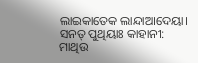ଲାଇକାତେକ ଲାନ୍ଦାଆଦେୟା।
ସନତ୍ ପୁଥିୟାଃ କାହାନୀ: ମାଥିଉ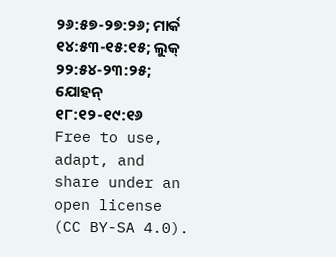୨୬:୫୭-୨୭:୨୬; ମାର୍କ ୧୪:୫୩-୧୫:୧୫; ଲୁକ୍ ୨୨:୫୪-୨୩:୨୫; ଯୋହନ୍ ୧୮:୧୨-୧୯:୧୬
Free to use, adapt, and share under an open license (CC BY-SA 4.0).